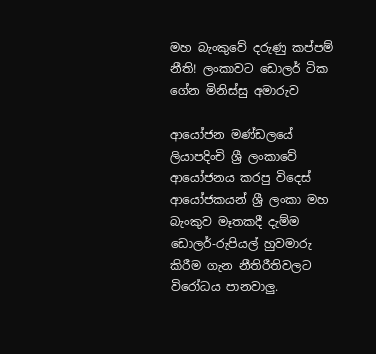මහ බැංකුවේ දරුණු කප්පම් නීති! ලංකාවට ඩොලර් ටික ගේන මිනිස්සු අමාරුව

ආයෝජන මණ්ඩලයේ ලියාපදිංචි ශ්‍රී ලංකාවේ ආයෝජනය කරපු විදෙස් ආයෝජකයන් ශ්‍රී ලංකා මහ බැංකුව මෑතකදී දැම්ම ඩොලර්-රුපියල් හුවමාරු කිරීම ගැන නීතිරීතිවලට විරෝධය පානවාලු.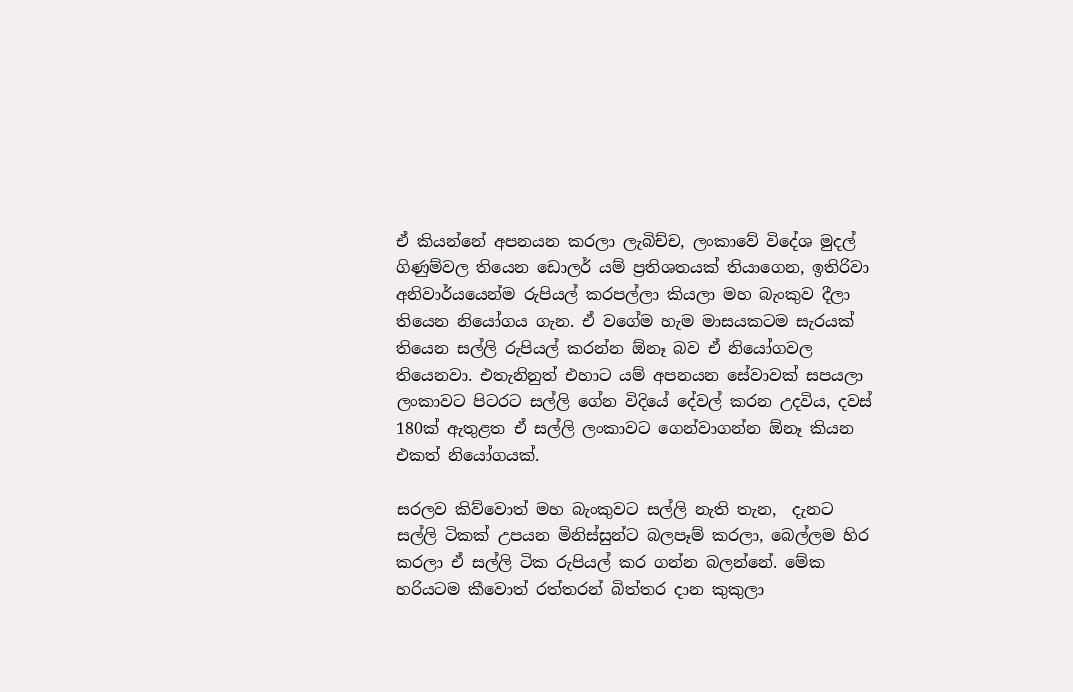ඒ කියන්නේ අපනයන කරලා ලැබිච්ච, ලංකාවේ විදේශ මුදල් ගිණුම්වල තියෙන ඩොලර් යම් ප්‍රතිශතයක් තියාගෙන, ඉතිරිවා අනිවාර්යයෙන්ම රුපියල් කරපල්ලා කියලා මහ බැංකුව දීලා තියෙන නියෝගය ගැන. ඒ වගේම හැම මාසයකටම සැරයක් තියෙන සල්ලි රුපියල් කරන්න ඕනෑ බව ඒ නියෝගවල තියෙනවා. එතැනිනුත් එහාට යම් අපනයන සේවාවක් සපයලා ලංකාවට පිටරට සල්ලි ගේන විදියේ දේවල් කරන උදවිය, දවස් 180ක් ඇතුළත ඒ සල්ලි ලංකාවට ගෙන්වාගන්න ඕනෑ කියන එකත් නියෝගයක්.

සරලව කිව්වොත් මහ බැංකුවට සල්ලි නැති තැන,  දැනට සල්ලි ටිකක් උපයන මිනිස්සුන්ට බලපෑම් කරලා, බෙල්ලම හිර කරලා ඒ සල්ලි ටික රුපියල් කර ගන්න බලන්නේ. මේක හරියටම කීවොත් රත්තරන් බිත්තර දාන කුකුලා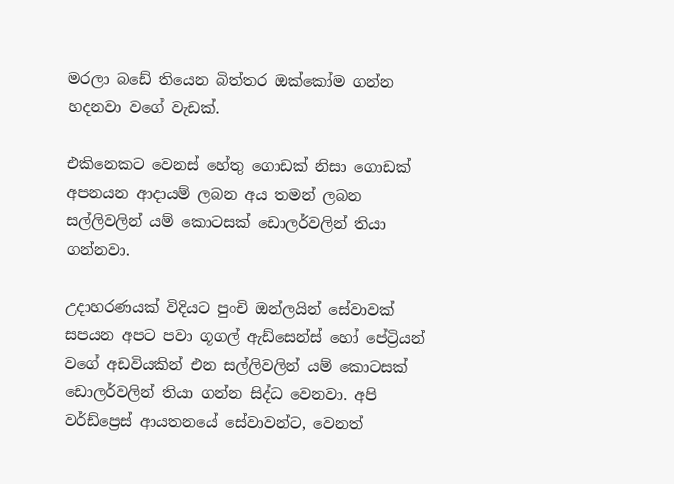මරලා බඩේ තියෙන බිත්තර ඔක්කෝම ගන්න හදනවා වගේ වැඩක්.

එකිනෙකට වෙනස් හේතු ගොඩක් නිසා ගොඩක් අපනයන ආදායම් ලබන අය තමන් ලබන සල්ලිවලින් යම් කොටසක් ඩොලර්වලින් තියා ගන්නවා.

උදාහරණයක් විදියට පුංචි ඔන්ලයින් සේවාවක් සපයන අපට පවා ගූගල් ඇඩ්සෙන්ස් හෝ පේට්‍රියන් වගේ අඩවියකින් එන සල්ලිවලින් යම් කොටසක් ඩොලර්වලින් තියා ගන්න සිද්ධ වෙනවා. අපි වර්ඩ්ප්‍රෙස් ආයතනයේ සේවාවන්ට, වෙනත්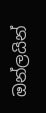ඔන්ලයින්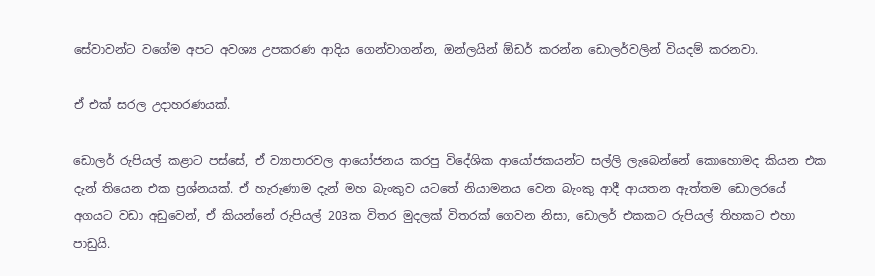සේවාවන්ට වගේම අපට අවශ්‍ය උපකරණ ආදිය ගෙන්වාගන්න, ඔන්ලයින් ඕඩර් කරන්න ඩොලර්වලින් වියදම් කරනවා.

ඒ එක් සරල උදාහරණයක්.

ඩොලර් රුපියල් කළාට පස්සේ, ඒ ව්‍යාපාරවල ආයෝජනය කරපු විදේශික ආයෝජකයන්ට සල්ලි ලැබෙන්නේ කොහොමද කියන එක දැන් තියෙන එක ප්‍රශ්නයක්. ඒ හැරුණාම දැන් මහ බැංකුව යටතේ නියාමනය වෙන බැංකු ආදී ආයතන ඇත්තම ඩොලරයේ අගයට වඩා අඩුවෙන්, ඒ කියන්නේ රුපියල් 203ක විතර මුදලක් විතරක් ගෙවන නිසා, ඩොලර් එකකට රුපියල් තිහකට එහා පාඩුයි.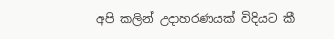අපි කලින් උදාහරණයක් විදියට කී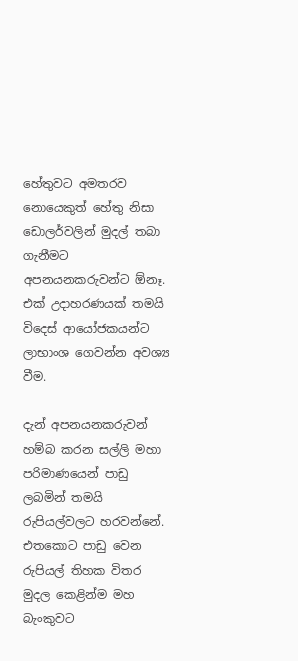හේතුවට අමතරව නොයෙකුත් හේතු නිසා ඩොලර්වලින් මුදල් තබා ගැනීමට අපනයනකරුවන්ට ඕනෑ. එක් උදාහරණයක් තමයි විදෙස් ආයෝජකයන්ට ලාභාංශ ගෙවන්න අවශ්‍ය වීම.

දැන් අපනයනකරුවන් හම්බ කරන සල්ලි මහා පරිමාණයෙන් පාඩු ලබමින් තමයි රුපියල්වලට හරවන්නේ. එතකොට පාඩු වෙන රුපියල් තිහක විතර මුදල කෙළින්ම මහ බැංකුවට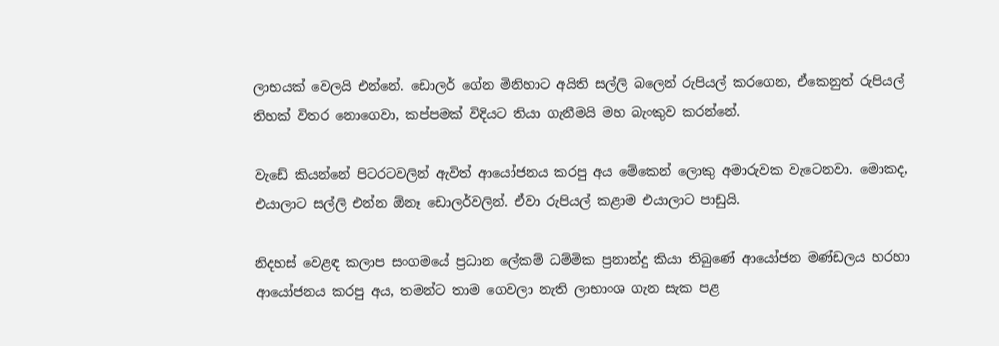ලාභයක් වෙලයි එන්නේ. ඩොලර් ගේන මිනිහාට අයිති සල්ලි බලෙන් රුපියල් කරගෙන, ඒකෙනුත් රුපියල් තිහක් විතර නොගෙවා, කප්පමක් විදියට තියා ගැනීමයි මහ බැංකුව කරන්නේ.

වැඩේ කියන්නේ පිටරටවලින් ඇවිත් ආයෝජනය කරපු අය මේකෙන් ලොකු අමාරුවක වැටෙනවා. මොකද, එයාලාට සල්ලි එන්න ඕනෑ ඩොලර්වලින්. ඒවා රුපියල් කළාම එයාලාට පාඩුයි.

නිදහස් වෙළඳ කලාප සංගමයේ ප්‍රධාන ලේකම් ධම්මික ප්‍රනාන්දු කියා තිබුණේ ආයෝජන මණ්ඩලය හරහා ආයෝජනය කරපු අය, තමන්ට තාම ගෙවලා නැති ලාභාංශ ගැන සැක පළ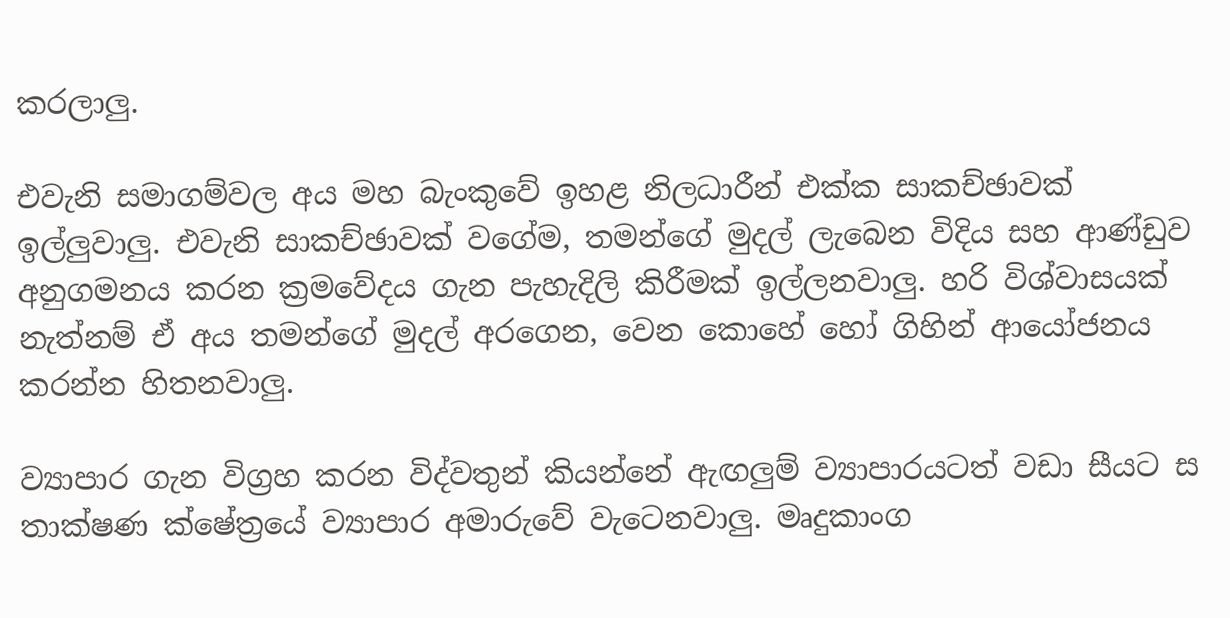කරලාලු.

එවැනි සමාගම්වල අය මහ බැංකුවේ ඉහළ නිලධාරීන් එක්ක සාකච්ඡාවක් ඉල්ලුවාලු. එවැනි සාකච්ඡාවක් වගේම, තමන්ගේ මුදල් ලැබෙන විදිය සහ ආණ්ඩුව අනුගමනය කරන ක්‍රමවේදය ගැන පැහැදිලි කිරීමක් ඉල්ලනවාලු. හරි විශ්වාසයක් නැත්නම් ඒ අය තමන්ගේ මුදල් අරගෙන, වෙන කොහේ හෝ ගිහින් ආයෝජනය කරන්න හිතනවාලු.

ව්‍යාපාර ගැන විග්‍රහ කරන විද්වතුන් කියන්නේ ඇඟලුම් ව්‍යාපාරයටත් වඩා සීයට ස තාක්ෂණ ක්ෂේත්‍රයේ ව්‍යාපාර අමාරුවේ වැටෙනවාලු. මෘදුකාංග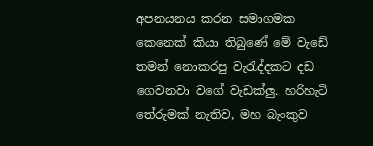අපනයනය කරන සමාගමක කෙනෙක් කියා තිබුණේ මේ වැඩේ තමන් නොකරපු වැරැද්දකට දඩ ගෙවනවා වගේ වැඩක්ලු. හරිහැටි තේරුමක් නැතිව, මහ බැංකුව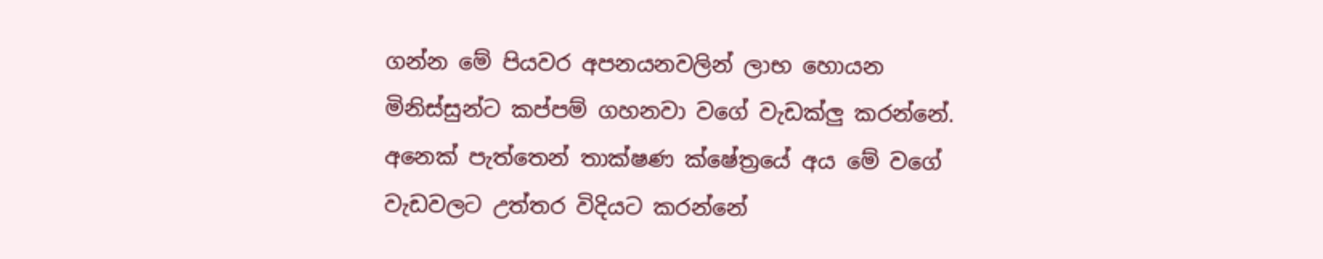ගන්න මේ පියවර අපනයනවලින් ලාභ හොයන මිනිස්සුන්ට කප්පම් ගහනවා වගේ වැඩක්ලු කරන්නේ. අනෙක් පැත්තෙන් තාක්ෂණ ක්ෂේත්‍රයේ අය මේ වගේ වැඩවලට උත්තර විදියට කරන්නේ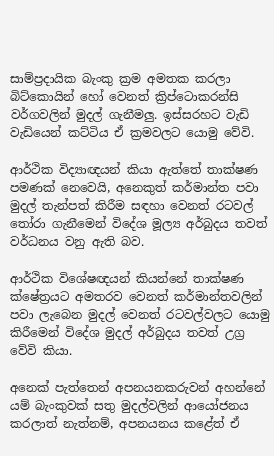සාම්ප්‍රදායික බැංකු ක්‍රම අමතක කරලා බිට්කොයින් හෝ වෙනත් ක්‍රිප්ටොකරන්සි වර්ගවලින් මුදල් ගැනීමලු. ඉස්සරහට වැඩි වැඩියෙන් කට්ටිය ඒ ක්‍රමවලට යොමු වේවි.

ආර්ථික විද්‍යාඥයන් කියා ඇත්තේ තාක්ෂණ පමණක් නෙවෙයි, අනෙකුත් කර්මාන්ත පවා මුදල් තැන්පත් කිරීම සඳහා වෙනත් රටවල් තෝරා ගැනීමෙන් විදේශ මූල්‍ය අර්බුදය තවත් වර්ධනය වනු ඇති බව.

ආර්ථික විශේෂඥයන් කියන්නේ තාක්ෂණ ක්ෂේත්‍රයට අමතරව වෙනත් කර්මාන්තවලින් පවා ලැබෙන මුදල් වෙනත් රටවල්වලට යොමු කිරීමෙන් විදේශ මුදල් අර්බුදය තවත් උග්‍ර වේවි කියා.

අනෙක් පැත්තෙන් අපනයනකරුවන් අහන්නේ යම් බැංකුවක් සතු මුදල්වලින් ආයෝජනය කරලාත් නැත්නම්, අපනයනය කළේත් ඒ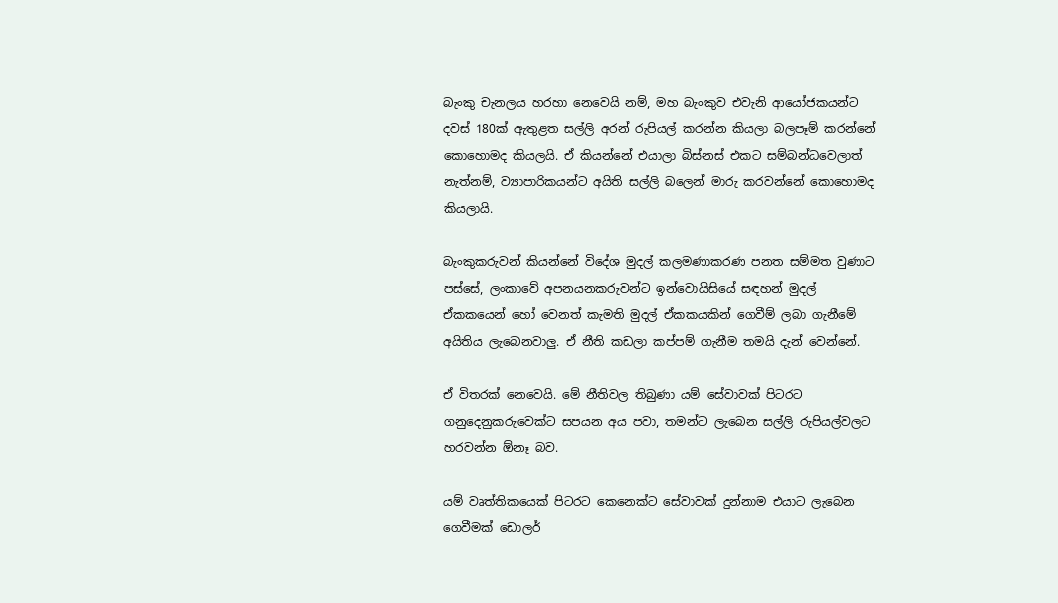බැංකු චැනලය හරහා නෙවෙයි නම්, මහ බැංකුව එවැනි ආයෝජකයන්ට දවස් 180ක් ඇතුළත සල්ලි අරන් රුපියල් කරන්න කියලා බලපෑම් කරන්නේ කොහොමද කියලයි. ඒ කියන්නේ එයාලා බිස්නස් එකට සම්බන්ධවෙලාත් නැත්නම්, ව්‍යාපාරිකයන්ට අයිති සල්ලි බලෙන් මාරු කරවන්නේ කොහොමද කියලායි.

බැංකුකරුවන් කියන්නේ විදේශ මුදල් කලමණාකරණ පනත සම්මත වුණාට පස්සේ, ලංකාවේ අපනයනකරුවන්ට ඉන්වොයිසියේ සඳහන් මුදල් ඒකකයෙන් හෝ වෙනත් කැමති මුදල් ඒකකයකින් ගෙවීම් ලබා ගැනීමේ අයිතිය ලැබෙනවාලු. ඒ නීති කඩලා කප්පම් ගැනීම තමයි දැන් වෙන්නේ.

ඒ විතරක් නෙවෙයි. මේ නීතිවල තිබුණා යම් සේවාවක් පිටරට ගනුදෙනුකරුවෙක්ට සපයන අය පවා, තමන්ට ලැබෙන සල්ලි රුපියල්වලට හරවන්න ඕනෑ බව.

යම් වෘත්තිකයෙක් පිටරට කෙනෙක්ට සේවාවක් දුන්නාම එයාට ලැබෙන ගෙවීමක් ඩොලර්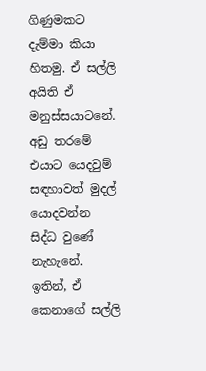ගිණුමකට දැම්මා කියා හිතමු. ඒ සල්ලි අයිති ඒ මනුස්සයාටනේ. අඩු තරමේ එයාට යෙදවුම් සඳහාවත් මුදල් යොදවන්න සිද්ධ වුණේ නැහැනේ. ඉතින්, ඒ කෙනාගේ සල්ලි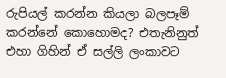රුපියල් කරන්න කියලා බලපෑම් කරන්නේ කොහොමද? එතැනිනුත් එහා ගිහින් ඒ සල්ලි ලංකාවට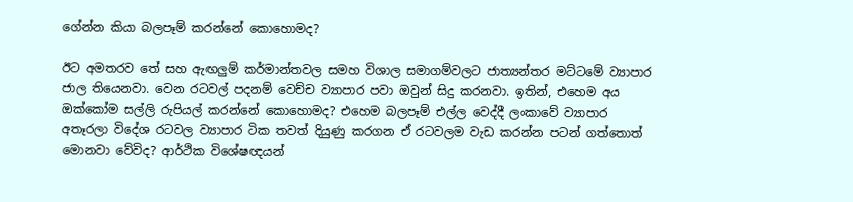ගේන්න කියා බලපෑම් කරන්නේ කොහොමද?

ඊට අමතරව තේ සහ ඇඟලුම් කර්මාන්තවල සමහ විශාල සමාගම්වලට ජාත්‍යන්තර මට්ටමේ ව්‍යාපාර ජාල තියෙනවා. වෙන රටවල් පදනම් වෙච්ච ව්‍යාපාර පවා ඔවුන් සිදු කරනවා. ඉතින්, එහෙම අය ඔක්කෝම සල්ලි රුපියල් කරන්නේ කොහොමද? එහෙම බලපෑම් එල්ල වෙද්දී ලංකාවේ ව්‍යාපාර අතෑරලා විදේශ රටවල ව්‍යාපාර ටික තවත් දියුණු කරගන ඒ රටවලම වැඩ කරන්න පටන් ගත්තොත් මොනවා වේවිද? ආර්ථික විශේෂඥයන්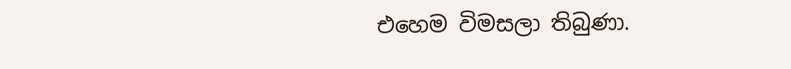එහෙම විමසලා තිබුණා.